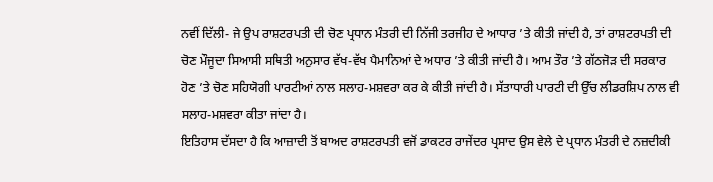ਨਵੀਂ ਦਿੱਲੀ- ਜੇ ਉਪ ਰਾਸ਼ਟਰਪਤੀ ਦੀ ਚੋਣ ਪ੍ਰਧਾਨ ਮੰਤਰੀ ਦੀ ਨਿੱਜੀ ਤਰਜੀਹ ਦੇ ਆਧਾਰ ’ਤੇ ਕੀਤੀ ਜਾਂਦੀ ਹੈ, ਤਾਂ ਰਾਸ਼ਟਰਪਤੀ ਦੀ ਚੋਣ ਮੌਜੂਦਾ ਸਿਆਸੀ ਸਥਿਤੀ ਅਨੁਸਾਰ ਵੱਖ-ਵੱਖ ਪੈਮਾਨਿਆਂ ਦੇ ਅਧਾਰ ’ਤੇ ਕੀਤੀ ਜਾਂਦੀ ਹੈ। ਆਮ ਤੌਰ ’ਤੇ ਗੱਠਜੋੜ ਦੀ ਸਰਕਾਰ ਹੋਣ ’ਤੇ ਚੋਣ ਸਹਿਯੋਗੀ ਪਾਰਟੀਆਂ ਨਾਲ ਸਲਾਹ-ਮਸ਼ਵਰਾ ਕਰ ਕੇ ਕੀਤੀ ਜਾਂਦੀ ਹੈ। ਸੱਤਾਧਾਰੀ ਪਾਰਟੀ ਦੀ ਉੱਚ ਲੀਡਰਸ਼ਿਪ ਨਾਲ ਵੀ ਸਲਾਹ-ਮਸ਼ਵਰਾ ਕੀਤਾ ਜਾਂਦਾ ਹੈ।
ਇਤਿਹਾਸ ਦੱਸਦਾ ਹੈ ਕਿ ਆਜ਼ਾਦੀ ਤੋਂ ਬਾਅਦ ਰਾਸ਼ਟਰਪਤੀ ਵਜੋਂ ਡਾਕਟਰ ਰਾਜੇਂਦਰ ਪ੍ਰਸਾਦ ਉਸ ਵੇਲੇ ਦੇ ਪ੍ਰਧਾਨ ਮੰਤਰੀ ਦੇ ਨਜ਼ਦੀਕੀ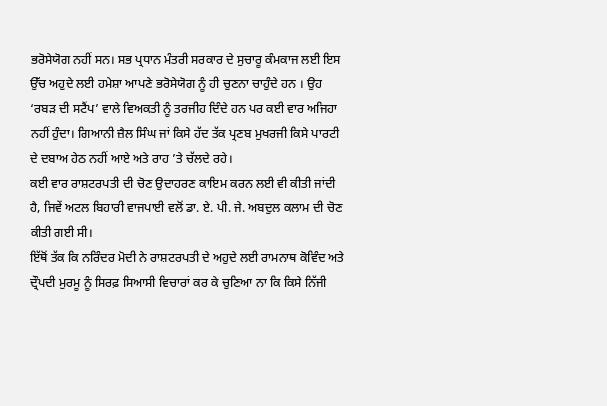ਭਰੋਸੇਯੋਗ ਨਹੀਂ ਸਨ। ਸਭ ਪ੍ਰਧਾਨ ਮੰਤਰੀ ਸਰਕਾਰ ਦੇ ਸੁਚਾਰੂ ਕੰਮਕਾਜ ਲਈ ਇਸ ਉੱਚ ਅਹੁਦੇ ਲਈ ਹਮੇਸ਼ਾ ਆਪਣੇ ਭਰੋਸੇਯੋਗ ਨੂੰ ਹੀ ਚੁਣਨਾ ਚਾਹੁੰਦੇ ਹਨ । ਉਹ ‘ਰਬੜ ਦੀ ਸਟੈਂਪ’ ਵਾਲੇ ਵਿਅਕਤੀ ਨੂੰ ਤਰਜੀਹ ਦਿੰਦੇ ਹਨ ਪਰ ਕਈ ਵਾਰ ਅਜਿਹਾ ਨਹੀਂ ਹੁੰਦਾ। ਗਿਆਨੀ ਜ਼ੈਲ ਸਿੰਘ ਜਾਂ ਕਿਸੇ ਹੱਦ ਤੱਕ ਪ੍ਰਣਬ ਮੁਖਰਜੀ ਕਿਸੇ ਪਾਰਟੀ ਦੇ ਦਬਾਅ ਹੇਠ ਨਹੀਂ ਆਏ ਅਤੇ ਰਾਹ ’ਤੇ ਚੱਲਦੇ ਰਹੇ।
ਕਈ ਵਾਰ ਰਾਸ਼ਟਰਪਤੀ ਦੀ ਚੋਣ ਉਦਾਹਰਣ ਕਾਇਮ ਕਰਨ ਲਈ ਵੀ ਕੀਤੀ ਜਾਂਦੀ ਹੈ, ਜਿਵੇਂ ਅਟਲ ਬਿਹਾਰੀ ਵਾਜਪਾਈ ਵਲੋਂ ਡਾ. ਏ. ਪੀ. ਜੇ. ਅਬਦੁਲ ਕਲਾਮ ਦੀ ਚੋਣ ਕੀਤੀ ਗਈ ਸੀ।
ਇੱਥੋਂ ਤੱਕ ਕਿ ਨਰਿੰਦਰ ਮੋਦੀ ਨੇ ਰਾਸ਼ਟਰਪਤੀ ਦੇ ਅਹੁਦੇ ਲਈ ਰਾਮਨਾਥ ਕੋਵਿੰਦ ਅਤੇ ਦ੍ਰੌਪਦੀ ਮੁਰਮੂ ਨੂੰ ਸਿਰਫ਼ ਸਿਆਸੀ ਵਿਚਾਰਾਂ ਕਰ ਕੇ ਚੁਣਿਆ ਨਾ ਕਿ ਕਿਸੇ ਨਿੱਜੀ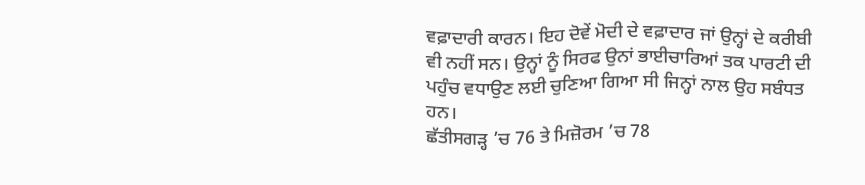ਵਫ਼ਾਦਾਰੀ ਕਾਰਨ। ਇਹ ਦੋਵੇਂ ਮੋਦੀ ਦੇ ਵਫ਼ਾਦਾਰ ਜਾਂ ਉਨ੍ਹਾਂ ਦੇ ਕਰੀਬੀ ਵੀ ਨਹੀਂ ਸਨ। ਉਨ੍ਹਾਂ ਨੂੰ ਸਿਰਫ ਉਨਾਂ ਭਾਈਚਾਰਿਆਂ ਤਕ ਪਾਰਟੀ ਦੀ ਪਹੁੰਚ ਵਧਾਉਣ ਲਈ ਚੁਣਿਆ ਗਿਆ ਸੀ ਜਿਨ੍ਹਾਂ ਨਾਲ ਉਹ ਸਬੰਧਤ ਹਨ।
ਛੱਤੀਸਗੜ੍ਹ ’ਚ 76 ਤੇ ਮਿਜ਼ੋਰਮ ’ਚ 78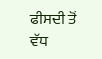ਫੀਸਦੀ ਤੋਂ ਵੱਧ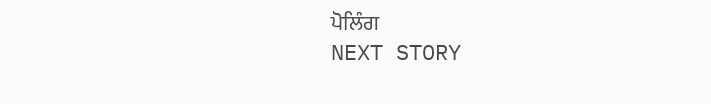ਪੋਲਿੰਗ
NEXT STORY